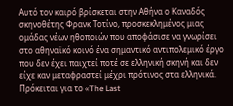Αυτό τον καιρό βρίσκεται στην Αθήνα ο Καναδός σκηνοθέτης Φρανκ Τοτίνο, προσκεκλημένος μιας ομάδας νέων ηθοποιών που αποφάσισε να γνωρίσει στο αθηναϊκό κοινό ένα σημαντικό αντιπολεμικό έργο που δεν έχει παιχτεί ποτέ σε ελληνική σκηνή και δεν είχε καν μεταφραστεί μέχρι πρότινος στα ελληνικά. Πρόκειται για το «The Last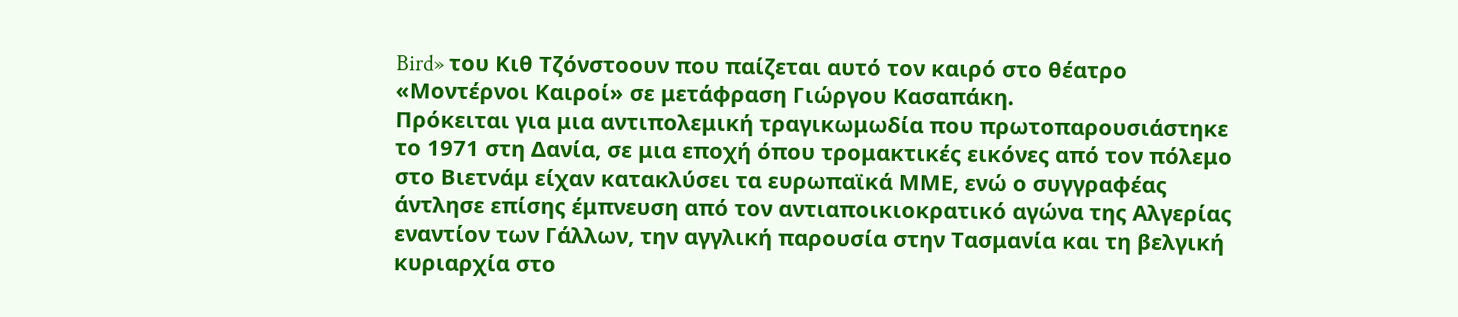Bird» του Κιθ Τζόνστοουν που παίζεται αυτό τον καιρό στο θέατρο «Μοντέρνοι Καιροί» σε μετάφραση Γιώργου Κασαπάκη.
Πρόκειται για μια αντιπολεμική τραγικωμωδία που πρωτοπαρουσιάστηκε το 1971 στη Δανία, σε μια εποχή όπου τρομακτικές εικόνες από τον πόλεμο στο Βιετνάμ είχαν κατακλύσει τα ευρωπαϊκά ΜΜΕ, ενώ ο συγγραφέας άντλησε επίσης έμπνευση από τον αντιαποικιοκρατικό αγώνα της Αλγερίας εναντίον των Γάλλων, την αγγλική παρουσία στην Τασμανία και τη βελγική κυριαρχία στο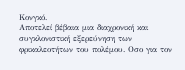Κονγκό.
Αποτελεί βέβαια μια διαχρονική και συγκλονιστική εξερεύνηση των φρικαλεοτήτων του πολέμου. Οσο για τον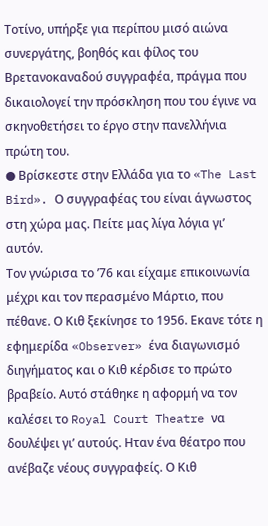Τοτίνο, υπήρξε για περίπου μισό αιώνα συνεργάτης, βοηθός και φίλος του Βρετανοκαναδού συγγραφέα, πράγμα που δικαιολογεί την πρόσκληση που του έγινε να σκηνοθετήσει το έργο στην πανελλήνια πρώτη του.
● Βρίσκεστε στην Ελλάδα για το «The Last Bird». Ο συγγραφέας του είναι άγνωστος στη χώρα μας. Πείτε μας λίγα λόγια γι’ αυτόν.
Τον γνώρισα το ’76 και είχαμε επικοινωνία μέχρι και τον περασμένο Μάρτιο, που πέθανε. Ο Κιθ ξεκίνησε το 1956. Εκανε τότε η εφημερίδα «Observer» ένα διαγωνισμό διηγήματος και ο Κιθ κέρδισε το πρώτο βραβείο. Αυτό στάθηκε η αφορμή να τον καλέσει το Royal Court Theatre να δουλέψει γι’ αυτούς. Ηταν ένα θέατρο που ανέβαζε νέους συγγραφείς. Ο Κιθ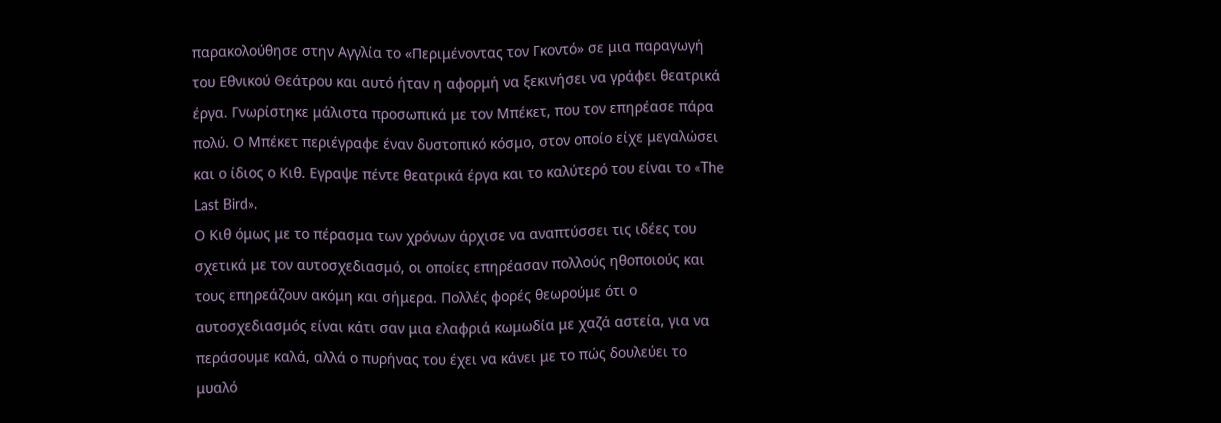παρακολούθησε στην Αγγλία το «Περιμένοντας τον Γκοντό» σε μια παραγωγή του Εθνικού Θεάτρου και αυτό ήταν η αφορμή να ξεκινήσει να γράφει θεατρικά έργα. Γνωρίστηκε μάλιστα προσωπικά με τον Μπέκετ, που τον επηρέασε πάρα πολύ. Ο Μπέκετ περιέγραφε έναν δυστοπικό κόσμο, στον οποίο είχε μεγαλώσει και ο ίδιος ο Κιθ. Εγραψε πέντε θεατρικά έργα και το καλύτερό του είναι το «The Last Bird».
Ο Κιθ όμως με το πέρασμα των χρόνων άρχισε να αναπτύσσει τις ιδέες του σχετικά με τον αυτοσχεδιασμό, οι οποίες επηρέασαν πολλούς ηθοποιούς και τους επηρεάζουν ακόμη και σήμερα. Πολλές φορές θεωρούμε ότι ο αυτοσχεδιασμός είναι κάτι σαν μια ελαφριά κωμωδία με χαζά αστεία, για να περάσουμε καλά, αλλά ο πυρήνας του έχει να κάνει με το πώς δουλεύει το μυαλό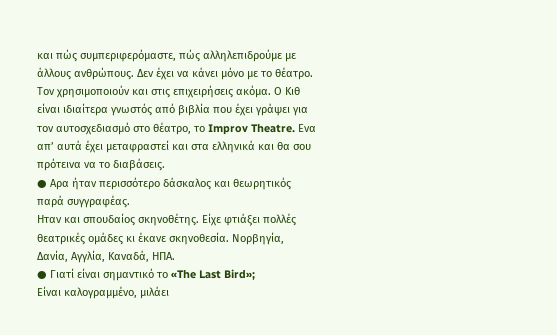και πώς συμπεριφερόμαστε, πώς αλληλεπιδρούμε με άλλους ανθρώπους. Δεν έχει να κάνει μόνο με το θέατρο. Τον χρησιμοποιούν και στις επιχειρήσεις ακόμα. Ο Κιθ είναι ιδιαίτερα γνωστός από βιβλία που έχει γράψει για τον αυτοσχεδιασμό στο θέατρο, το Improv Theatre. Ενα απ’ αυτά έχει μεταφραστεί και στα ελληνικά και θα σου πρότεινα να το διαβάσεις.
● Αρα ήταν περισσότερο δάσκαλος και θεωρητικός παρά συγγραφέας.
Ηταν και σπουδαίος σκηνοθέτης. Είχε φτιάξει πολλές θεατρικές ομάδες κι έκανε σκηνοθεσία. Νορβηγία, Δανία, Αγγλία, Καναδά, ΗΠΑ.
● Γιατί είναι σημαντικό το «The Last Bird»;
Είναι καλογραμμένο, μιλάει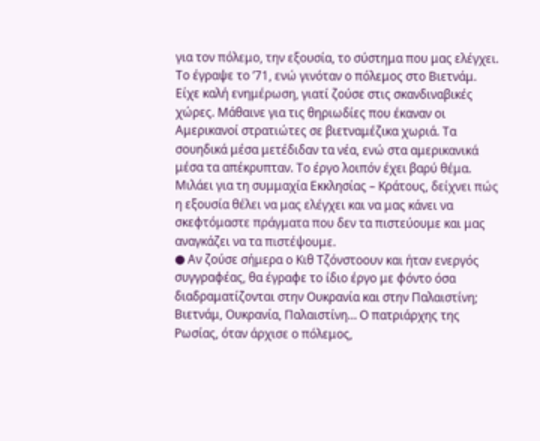για τον πόλεμο, την εξουσία, το σύστημα που μας ελέγχει. Το έγραψε το ’71, ενώ γινόταν ο πόλεμος στο Βιετνάμ. Είχε καλή ενημέρωση, γιατί ζούσε στις σκανδιναβικές χώρες. Μάθαινε για τις θηριωδίες που έκαναν οι Αμερικανοί στρατιώτες σε βιετναμέζικα χωριά. Τα σουηδικά μέσα μετέδιδαν τα νέα, ενώ στα αμερικανικά μέσα τα απέκρυπταν. Το έργο λοιπόν έχει βαρύ θέμα. Μιλάει για τη συμμαχία Εκκλησίας – Κράτους, δείχνει πώς η εξουσία θέλει να μας ελέγχει και να μας κάνει να σκεφτόμαστε πράγματα που δεν τα πιστεύουμε και μας αναγκάζει να τα πιστέψουμε.
● Αν ζούσε σήμερα ο Κιθ Τζόνστοουν και ήταν ενεργός συγγραφέας, θα έγραφε το ίδιο έργο με φόντο όσα διαδραματίζονται στην Ουκρανία και στην Παλαιστίνη;
Βιετνάμ, Ουκρανία, Παλαιστίνη… Ο πατριάρχης της Ρωσίας, όταν άρχισε ο πόλεμος,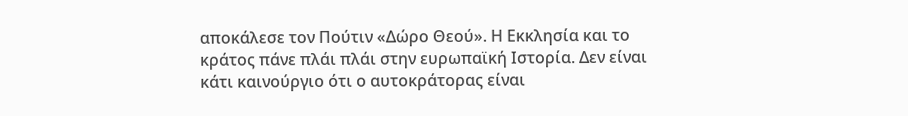αποκάλεσε τον Πούτιν «Δώρο Θεού». Η Εκκλησία και το κράτος πάνε πλάι πλάι στην ευρωπαϊκή Ιστορία. Δεν είναι κάτι καινούργιο ότι ο αυτοκράτορας είναι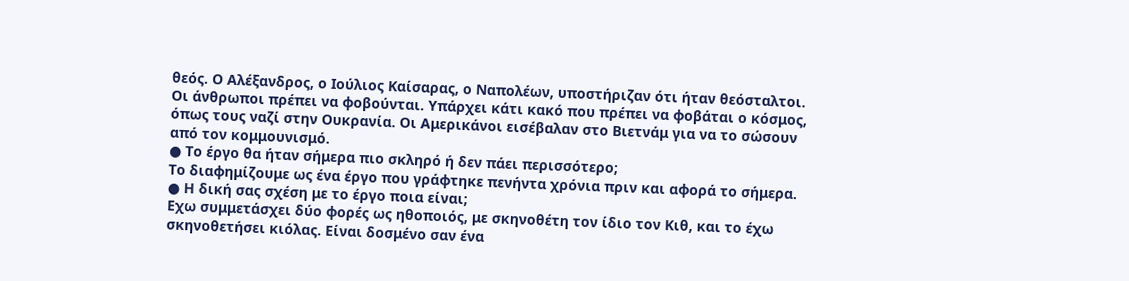θεός. Ο Αλέξανδρος, ο Ιούλιος Καίσαρας, ο Ναπολέων, υποστήριζαν ότι ήταν θεόσταλτοι. Οι άνθρωποι πρέπει να φοβούνται. Υπάρχει κάτι κακό που πρέπει να φοβάται ο κόσμος, όπως τους ναζί στην Ουκρανία. Οι Αμερικάνοι εισέβαλαν στο Βιετνάμ για να το σώσουν από τον κομμουνισμό.
● Το έργο θα ήταν σήμερα πιο σκληρό ή δεν πάει περισσότερο;
Το διαφημίζουμε ως ένα έργο που γράφτηκε πενήντα χρόνια πριν και αφορά το σήμερα.
● Η δική σας σχέση με το έργο ποια είναι;
Εχω συμμετάσχει δύο φορές ως ηθοποιός, με σκηνοθέτη τον ίδιο τον Κιθ, και το έχω σκηνοθετήσει κιόλας. Είναι δοσμένο σαν ένα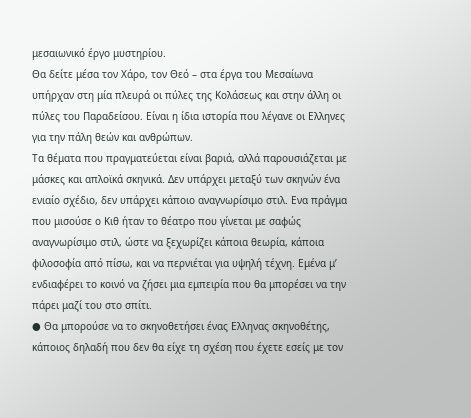μεσαιωνικό έργο μυστηρίου.
Θα δείτε μέσα τον Χάρο, τον Θεό – στα έργα του Μεσαίωνα υπήρχαν στη μία πλευρά οι πύλες της Κολάσεως και στην άλλη οι πύλες του Παραδείσου. Είναι η ίδια ιστορία που λέγανε οι Ελληνες για την πάλη θεών και ανθρώπων.
Τα θέματα που πραγματεύεται είναι βαριά, αλλά παρουσιάζεται με μάσκες και απλοϊκά σκηνικά. Δεν υπάρχει μεταξύ των σκηνών ένα ενιαίο σχέδιο, δεν υπάρχει κάποιο αναγνωρίσιμο στιλ. Ενα πράγμα που μισούσε ο Κιθ ήταν το θέατρο που γίνεται με σαφώς αναγνωρίσιμο στιλ, ώστε να ξεχωρίζει κάποια θεωρία, κάποια φιλοσοφία από πίσω, και να περνιέται για υψηλή τέχνη. Εμένα μ’ ενδιαφέρει το κοινό να ζήσει μια εμπειρία που θα μπορέσει να την πάρει μαζί του στο σπίτι.
● Θα μπορούσε να το σκηνοθετήσει ένας Ελληνας σκηνοθέτης, κάποιος δηλαδή που δεν θα είχε τη σχέση που έχετε εσείς με τον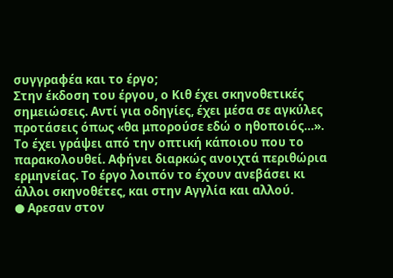συγγραφέα και το έργο;
Στην έκδοση του έργου, ο Κιθ έχει σκηνοθετικές σημειώσεις. Αντί για οδηγίες, έχει μέσα σε αγκύλες προτάσεις όπως «θα μπορούσε εδώ ο ηθοποιός…». Το έχει γράψει από την οπτική κάποιου που το παρακολουθεί. Αφήνει διαρκώς ανοιχτά περιθώρια ερμηνείας. Το έργο λοιπόν το έχουν ανεβάσει κι άλλοι σκηνοθέτες, και στην Αγγλία και αλλού.
● Αρεσαν στον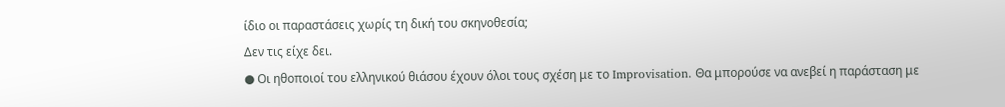ίδιο οι παραστάσεις χωρίς τη δική του σκηνοθεσία;
Δεν τις είχε δει.
● Οι ηθοποιοί του ελληνικού θιάσου έχουν όλοι τους σχέση με το Improvisation. Θα μπορούσε να ανεβεί η παράσταση με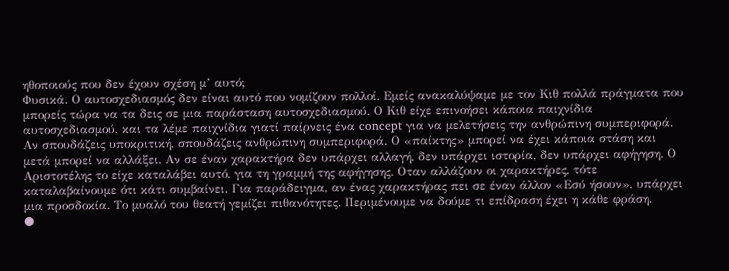ηθοποιούς που δεν έχουν σχέση μ’ αυτό;
Φυσικά. Ο αυτοσχεδιασμός δεν είναι αυτό που νομίζουν πολλοί. Εμείς ανακαλύψαμε με τον Κιθ πολλά πράγματα που μπορείς τώρα να τα δεις σε μια παράσταση αυτοσχεδιασμού. Ο Κιθ είχε επινοήσει κάποια παιχνίδια αυτοσχεδιασμού, και τα λέμε παιχνίδια γιατί παίρνεις ένα concept για να μελετήσεις την ανθρώπινη συμπεριφορά. Αν σπουδάζεις υποκριτική, σπουδάζεις ανθρώπινη συμπεριφορά. Ο «παίκτης» μπορεί να έχει κάποια στάση και μετά μπορεί να αλλάξει. Αν σε έναν χαρακτήρα δεν υπάρχει αλλαγή, δεν υπάρχει ιστορία, δεν υπάρχει αφήγηση. Ο Αριστοτέλης το είχε καταλάβει αυτό, για τη γραμμή της αφήγησης. Οταν αλλάζουν οι χαρακτήρες, τότε καταλαβαίνουμε ότι κάτι συμβαίνει. Για παράδειγμα, αν ένας χαρακτήρας πει σε έναν άλλον «Εσύ ήσουν», υπάρχει μια προσδοκία. Το μυαλό του θεατή γεμίζει πιθανότητες. Περιμένουμε να δούμε τι επίδραση έχει η κάθε φράση.
●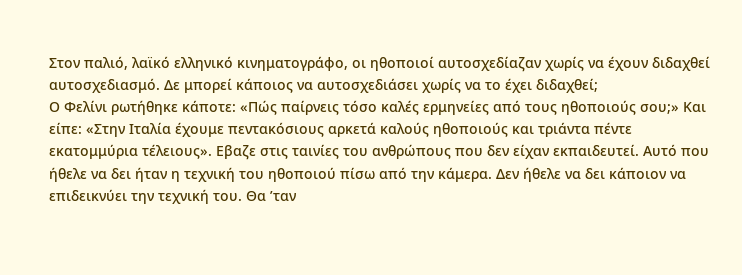Στον παλιό, λαϊκό ελληνικό κινηματογράφο, οι ηθοποιοί αυτοσχεδίαζαν χωρίς να έχουν διδαχθεί αυτοσχεδιασμό. Δε μπορεί κάποιος να αυτοσχεδιάσει χωρίς να το έχει διδαχθεί;
Ο Φελίνι ρωτήθηκε κάποτε: «Πώς παίρνεις τόσο καλές ερμηνείες από τους ηθοποιούς σου;» Και είπε: «Στην Ιταλία έχουμε πεντακόσιους αρκετά καλούς ηθοποιούς και τριάντα πέντε εκατομμύρια τέλειους». Εβαζε στις ταινίες του ανθρώπους που δεν είχαν εκπαιδευτεί. Αυτό που ήθελε να δει ήταν η τεχνική του ηθοποιού πίσω από την κάμερα. Δεν ήθελε να δει κάποιον να επιδεικνύει την τεχνική του. Θα ’ταν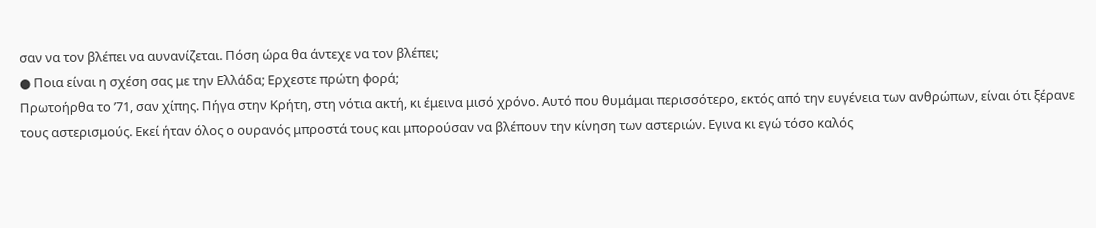σαν να τον βλέπει να αυνανίζεται. Πόση ώρα θα άντεχε να τον βλέπει;
● Ποια είναι η σχέση σας με την Ελλάδα; Ερχεστε πρώτη φορά;
Πρωτοήρθα το ’71, σαν χίπης. Πήγα στην Κρήτη, στη νότια ακτή, κι έμεινα μισό χρόνο. Αυτό που θυμάμαι περισσότερο, εκτός από την ευγένεια των ανθρώπων, είναι ότι ξέρανε τους αστερισμούς. Εκεί ήταν όλος ο ουρανός μπροστά τους και μπορούσαν να βλέπουν την κίνηση των αστεριών. Εγινα κι εγώ τόσο καλός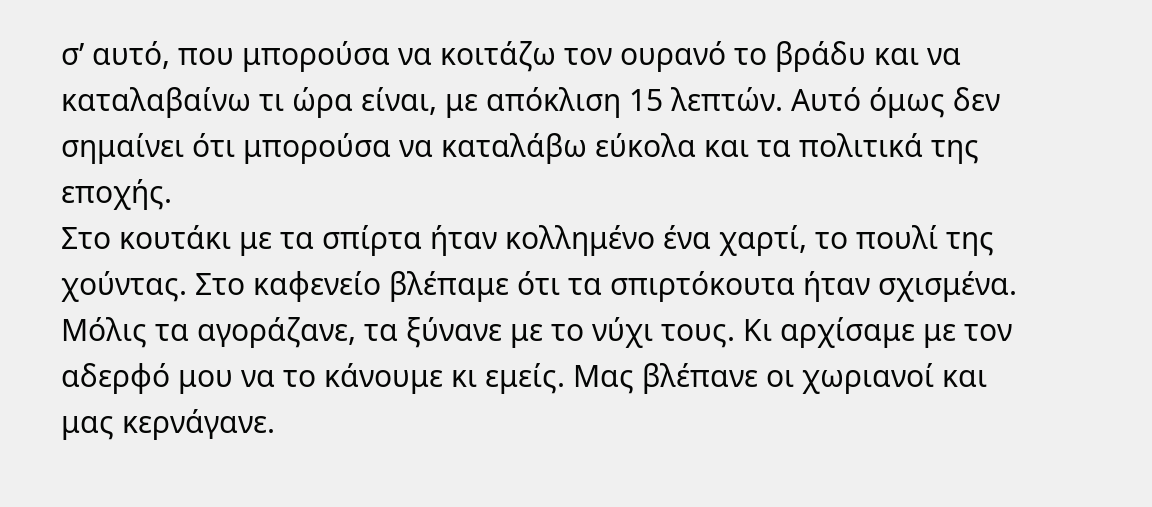σ’ αυτό, που μπορούσα να κοιτάζω τον ουρανό το βράδυ και να καταλαβαίνω τι ώρα είναι, με απόκλιση 15 λεπτών. Αυτό όμως δεν σημαίνει ότι μπορούσα να καταλάβω εύκολα και τα πολιτικά της εποχής.
Στο κουτάκι με τα σπίρτα ήταν κολλημένο ένα χαρτί, το πουλί της χούντας. Στο καφενείο βλέπαμε ότι τα σπιρτόκουτα ήταν σχισμένα. Μόλις τα αγοράζανε, τα ξύνανε με το νύχι τους. Κι αρχίσαμε με τον αδερφό μου να το κάνουμε κι εμείς. Μας βλέπανε οι χωριανοί και μας κερνάγανε.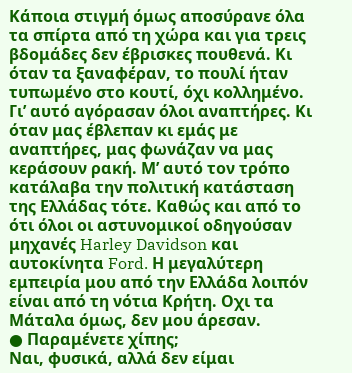Κάποια στιγμή όμως αποσύρανε όλα τα σπίρτα από τη χώρα και για τρεις βδομάδες δεν έβρισκες πουθενά. Κι όταν τα ξαναφέραν, το πουλί ήταν τυπωμένο στο κουτί, όχι κολλημένο. Γι’ αυτό αγόρασαν όλοι αναπτήρες. Κι όταν μας έβλεπαν κι εμάς με αναπτήρες, μας φωνάζαν να μας κεράσουν ρακή. Μ’ αυτό τον τρόπο κατάλαβα την πολιτική κατάσταση της Ελλάδας τότε. Καθώς και από το ότι όλοι οι αστυνομικοί οδηγούσαν μηχανές Harley Davidson και αυτοκίνητα Ford. Η μεγαλύτερη εμπειρία μου από την Ελλάδα λοιπόν είναι από τη νότια Κρήτη. Οχι τα Μάταλα όμως, δεν μου άρεσαν.
● Παραμένετε χίπης;
Ναι, φυσικά, αλλά δεν είμαι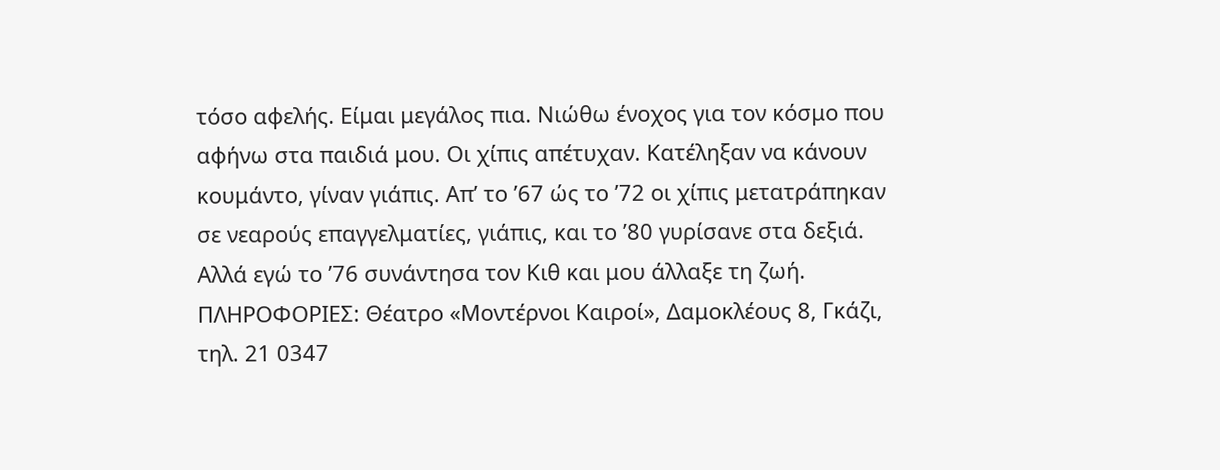τόσο αφελής. Είμαι μεγάλος πια. Νιώθω ένοχος για τον κόσμο που αφήνω στα παιδιά μου. Οι χίπις απέτυχαν. Κατέληξαν να κάνουν κουμάντο, γίναν γιάπις. Απ’ το ’67 ώς το ’72 οι χίπις μετατράπηκαν σε νεαρούς επαγγελματίες, γιάπις, και το ’80 γυρίσανε στα δεξιά. Αλλά εγώ το ’76 συνάντησα τον Κιθ και μου άλλαξε τη ζωή.
ΠΛΗΡΟΦΟΡΙΕΣ: Θέατρο «Μοντέρνοι Καιροί», Δαμοκλέους 8, Γκάζι, τηλ. 21 0347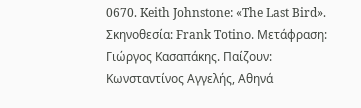0670. Keith Johnstone: «The Last Bird». Σκηνοθεσία: Frank Totinο. Μετάφραση: Γιώργος Κασαπάκης. Παίζουν: Κωνσταντίνος Αγγελής, Αθηνά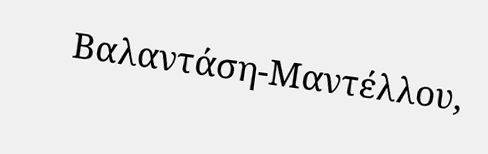Βαλαντάση-Μαντέλλου,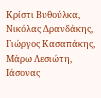Κρίστι Βυθούλκα, Νικόλας Δρανδάκης, Γιώργος Κασαπάκης, Μάρω Λεσιώτη, Ιάσονας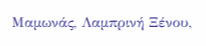Μαμωνάς, Λαμπρινή Ξένου,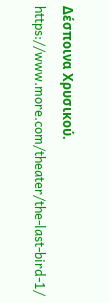Δέσποινα Χρυσικού. https://www.more.com/theater/the-last-bird-1/